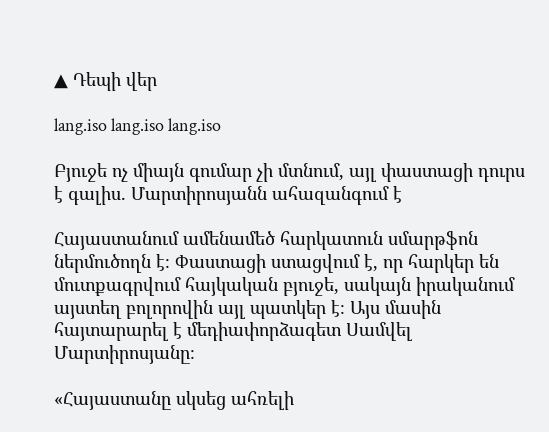▲ Դեպի վեր

lang.iso lang.iso lang.iso

Բյուջե ոչ միայն գումար չի մտնում, այլ փաստացի դուրս է գալիս. Մարտիրոսյանն ահազանգում է

Հայաստանում ամենամեծ հարկատուն սմարթֆոն ներմուծողն է։ Փաստացի ստացվում է, որ հարկեր են մուտքագրվում հայկական բյուջե, սակայն իրականում այստեղ բոլորովին այլ պատկեր է։ Այս մասին հայտարարել է մեդիափորձագետ Սամվել Մարտիրոսյանը։

«Հայաստանը սկսեց ահռելի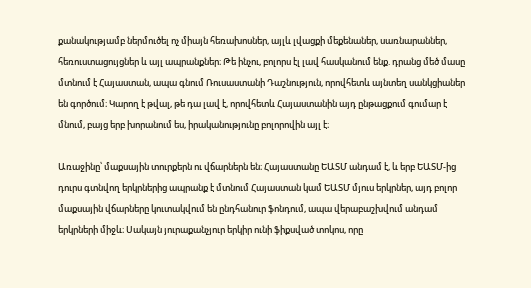քանակությամբ ներմուծել ոչ միայն հեռախոսներ, այլև լվացքի մեքենաներ, սառնարաններ, հեռուստացույցներ և այլ ապրանքներ։ Թե ինչու, բոլորս էլ լավ հասկանում ենք. դրանց մեծ մասը մտնում է Հայաստան, ապա գնում Ռուսաստանի Դաշնություն, որովհետև այնտեղ սանկցիաներ են գործում։ Կարող է թվալ, թե դա լավ է, որովհետև Հայաստանին այդ ընթացքում գումար է մնում, բայց երբ խորանում ես, իրականությունը բոլորովին այլ է։

Առաջինը՝ մաքսային տուրքերն ու վճարներն են։ Հայաստանը ԵԱՏՄ անդամ է, և երբ ԵԱՏՄ-ից դուրս գտնվող երկրներից ապրանք է մտնում Հայաստան կամ ԵԱՏՄ մյուս երկրներ, այդ բոլոր մաքսային վճարները կուտակվում են ընդհանուր ֆոնդում, ապա վերաբաշխվում անդամ երկրների միջև։ Սակայն յուրաքանչյուր երկիր ունի ֆիքսված տոկոս, որը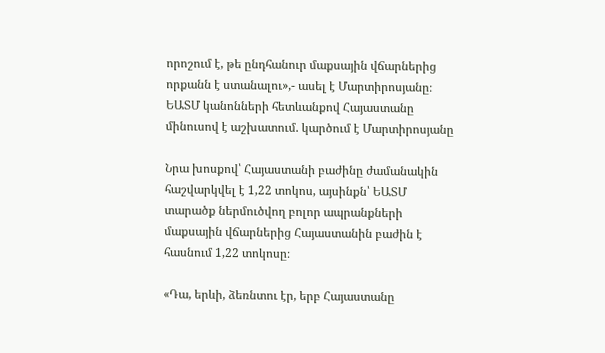որոշում է, թե ընդհանուր մաքսային վճարներից որքանն է ստանալու»,- ասել է Մարտիրոսյանը։
ԵԱՏՄ կանոնների հետևանքով Հայաստանը մինուսով է աշխատում. կարծում է Մարտիրոսյանը

Նրա խոսքով՝ Հայաստանի բաժինը ժամանակին հաշվարկվել է 1,22 տոկոս, այսինքն՝ ԵԱՏՄ տարածք ներմուծվող բոլոր ապրանքների մաքսային վճարներից Հայաստանին բաժին է հասնում 1,22 տոկոսը։

«Դա, երևի, ձեռնտու էր, երբ Հայաստանը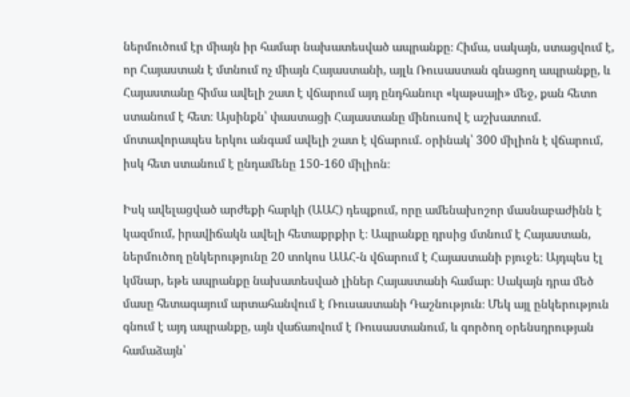ներմուծում էր միայն իր համար նախատեսված ապրանքը։ Հիմա, սակայն, ստացվում է, որ Հայաստան է մտնում ոչ միայն Հայաստանի, այլև Ռուսաստան գնացող ապրանքը, և Հայաստանը հիմա ավելի շատ է վճարում այդ ընդհանուր «կաթսայի» մեջ, քան հետո ստանում է հետ։ Այսինքն՝ փաստացի Հայաստանը մինուսով է աշխատում. մոտավորապես երկու անգամ ավելի շատ է վճարում. օրինակ՝ 300 միլիոն է վճարում, իսկ հետ ստանում է ընդամենը 150-160 միլիոն։

Իսկ ավելացված արժեքի հարկի (ԱԱՀ) դեպքում, որը ամենախոշոր մասնաբաժինն է կազմում, իրավիճակն ավելի հետաքրքիր է։ Ապրանքը դրսից մտնում է Հայաստան, ներմուծող ընկերությունը 20 տոկոս ԱԱՀ-ն վճարում է Հայաստանի բյուջե։ Այդպես էլ կմնար, եթե ապրանքը նախատեսված լիներ Հայաստանի համար։ Սակայն դրա մեծ մասը հետագայում արտահանվում է Ռուսաստանի Դաշնություն։ Մեկ այլ ընկերություն գնում է այդ ապրանքը, այն վաճառվում է Ռուսաստանում, և գործող օրենսդրության համաձայն՝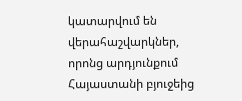կատարվում են վերահաշվարկներ, որոնց արդյունքում Հայաստանի բյուջեից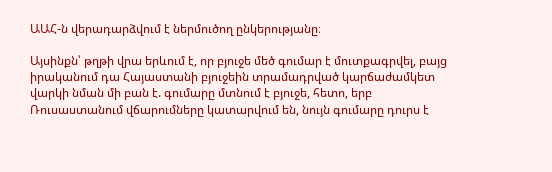ԱԱՀ-ն վերադարձվում է ներմուծող ընկերությանը։

Այսինքն՝ թղթի վրա երևում է, որ բյուջե մեծ գումար է մուտքագրվել, բայց իրականում դա Հայաստանի բյուջեին տրամադրված կարճաժամկետ վարկի նման մի բան է. գումարը մտնում է բյուջե, հետո, երբ Ռուսաստանում վճարումները կատարվում են, նույն գումարը դուրս է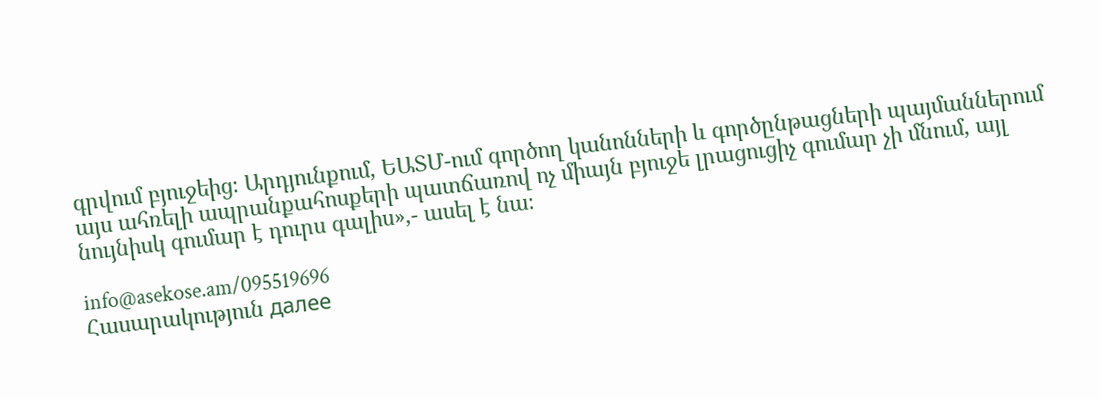գրվում բյուջեից։ Արդյունքում, ԵԱՏՄ-ում գործող կանոնների և գործընթացների պայմաններում այս ահռելի ապրանքահոսքերի պատճառով ոչ միայն բյուջե լրացուցիչ գումար չի մնում, այլ նույնիսկ գումար է դուրս գալիս»,- ասել է նա։

info@asekose.am/095519696
Հասարակություն далее